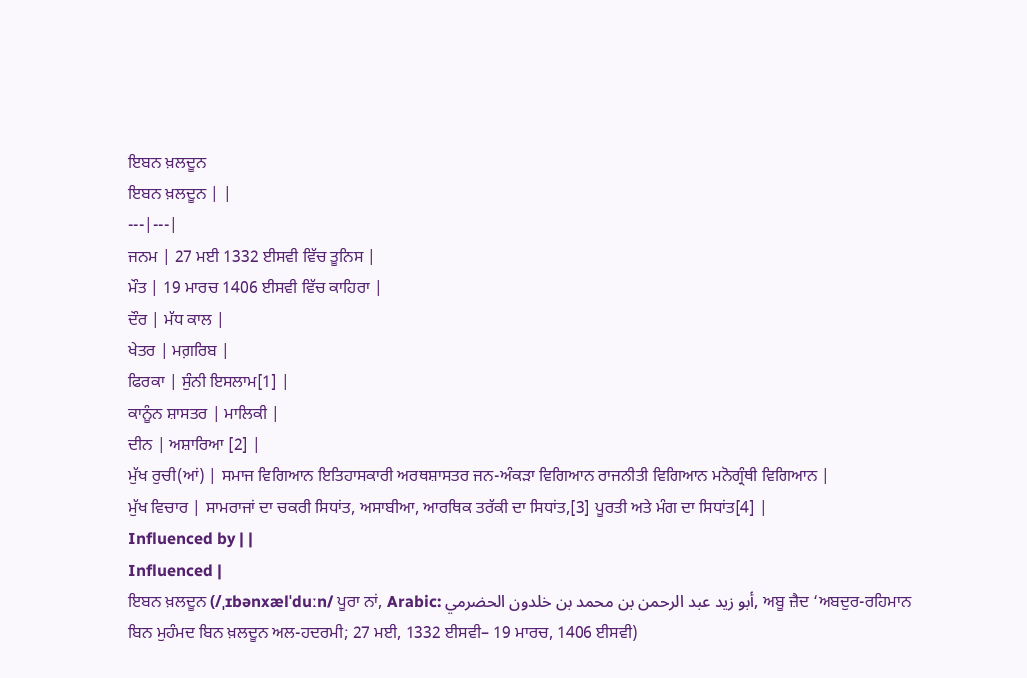ਇਬਨ ਖ਼ਲਦੂਨ
ਇਬਨ ਖ਼ਲਦੂਨ | |
---|---|
ਜਨਮ | 27 ਮਈ 1332 ਈਸਵੀ ਵਿੱਚ ਤੂਨਿਸ |
ਮੌਤ | 19 ਮਾਰਚ 1406 ਈਸਵੀ ਵਿੱਚ ਕਾਹਿਰਾ |
ਦੌਰ | ਮੱਧ ਕਾਲ |
ਖੇਤਰ | ਮਗ਼ਰਿਬ |
ਫਿਰਕਾ | ਸੁੰਨੀ ਇਸਲਾਮ[1] |
ਕਾਨੂੰਨ ਸ਼ਾਸਤਰ | ਮਾਲਿਕੀ |
ਦੀਨ | ਅਸ਼ਾਰਿਆ [2] |
ਮੁੱਖ ਰੁਚੀ(ਆਂ) | ਸਮਾਜ ਵਿਗਿਆਨ ਇਤਿਹਾਸਕਾਰੀ ਅਰਥਸ਼ਾਸਤਰ ਜਨ-ਅੰਕੜਾ ਵਿਗਿਆਨ ਰਾਜਨੀਤੀ ਵਿਗਿਆਨ ਮਨੋਗ੍ਰੰਥੀ ਵਿਗਿਆਨ |
ਮੁੱਖ ਵਿਚਾਰ | ਸਾਮਰਾਜਾਂ ਦਾ ਚਕਰੀ ਸਿਧਾਂਤ, ਅਸਾਬੀਆ, ਆਰਥਿਕ ਤਰੱਕੀ ਦਾ ਸਿਧਾਂਤ,[3] ਪੂਰਤੀ ਅਤੇ ਮੰਗ ਦਾ ਸਿਧਾਂਤ[4] |
Influenced by | |
Influenced |
ਇਬਨ ਖ਼ਲਦੂਨ (/ˌɪbənxælˈduːn/ ਪੂਰਾ ਨਾਂ, Arabic: أبو زيد عبد الرحمن بن محمد بن خلدون الحضرمي, ਅਬੂ ਜ਼ੈਦ ‘ਅਬਦੁਰ-ਰਹਿਮਾਨ ਬਿਨ ਮੁਹੰਮਦ ਬਿਨ ਖ਼ਲਦੂਨ ਅਲ-ਹਦਰਮੀ; 27 ਮਈ, 1332 ਈਸਵੀ– 19 ਮਾਰਚ, 1406 ਈਸਵੀ)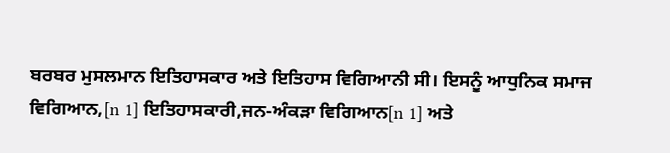ਬਰਬਰ ਮੁਸਲਮਾਨ ਇਤਿਹਾਸਕਾਰ ਅਤੇ ਇਤਿਹਾਸ ਵਿਗਿਆਨੀ ਸੀ। ਇਸਨੂੰ ਆਧੁਨਿਕ ਸਮਾਜ ਵਿਗਿਆਨ,[n 1] ਇਤਿਹਾਸਕਾਰੀ,ਜਨ-ਅੰਕੜਾ ਵਿਗਿਆਨ[n 1] ਅਤੇ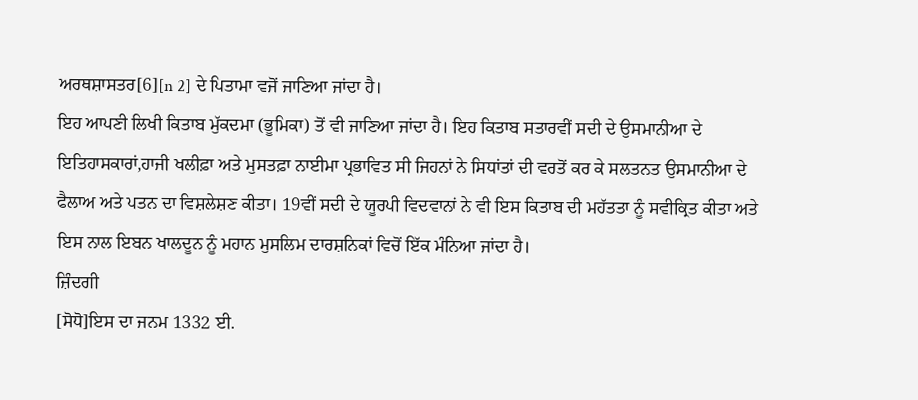ਅਰਥਸ਼ਾਸਤਰ[6][n 2] ਦੇ ਪਿਤਾਮਾ ਵਜੋਂ ਜਾਣਿਆ ਜਾਂਦਾ ਹੈ।
ਇਹ ਆਪਣੀ ਲਿਖੀ ਕਿਤਾਬ ਮੁੱਕਦਮਾ (ਭੂਮਿਕਾ) ਤੋਂ ਵੀ ਜਾਣਿਆ ਜਾਂਦਾ ਹੈ। ਇਹ ਕਿਤਾਬ ਸਤਾਰਵੀਂ ਸਦੀ ਦੇ ਉਸਮਾਨੀਆ ਦੇ ਇਤਿਹਾਸਕਾਰਾਂ,ਹਾਜੀ ਖਲੀਫ਼ਾ ਅਤੇ ਮੁਸਤਫ਼ਾ ਨਾਈਮਾ ਪ੍ਰਭਾਵਿਤ ਸੀ ਜਿਹਨਾਂ ਨੇ ਸਿਧਾਂਤਾਂ ਦੀ ਵਰਤੋਂ ਕਰ ਕੇ ਸਲਤਨਤ ਉਸਮਾਨੀਆ ਦੇ ਫੈਲਾਅ ਅਤੇ ਪਤਨ ਦਾ ਵਿਸ਼ਲੇਸ਼ਣ ਕੀਤਾ। 19ਵੀਂ ਸਦੀ ਦੇ ਯੂਰਪੀ ਵਿਦਵਾਨਾਂ ਨੇ ਵੀ ਇਸ ਕਿਤਾਬ ਦੀ ਮਹੱਤਤਾ ਨੂੰ ਸਵੀਕ੍ਰਿਤ ਕੀਤਾ ਅਤੇ ਇਸ ਨਾਲ ਇਬਨ ਖਾਲਦੂਨ ਨੂੰ ਮਹਾਨ ਮੁਸਲਿਮ ਦਾਰਸ਼ਨਿਕਾਂ ਵਿਚੋਂ ਇੱਕ ਮੰਨਿਆ ਜਾਂਦਾ ਹੈ।
ਜ਼ਿੰਦਗੀ
[ਸੋਧੋ]ਇਸ ਦਾ ਜਨਮ 1332 ਈ.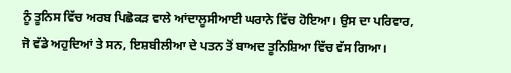ਨੂੰ ਤੂਨਿਸ ਵਿੱਚ ਅਰਬ ਪਿਛੋਕੜ ਵਾਲੇ ਆਂਦਾਲੂਸੀਆਈ ਘਰਾਨੇ ਵਿੱਚ ਹੋਇਆ। ਉਸ ਦਾ ਪਰਿਵਾਰ, ਜੋ ਵੱਡੇ ਅਹੁਦਿਆਂ ਤੇ ਸਨ, ਇਸ਼ਬੀਲੀਆ ਦੇ ਪਤਨ ਤੋਂ ਬਾਅਦ ਤੂਨਿਸ਼ਿਆ ਵਿੱਚ ਵੱਸ ਗਿਆ।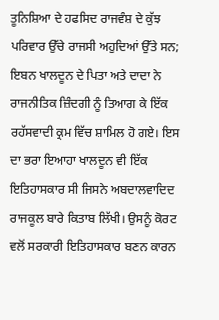ਤੂਨਿਸ਼ਿਆ ਦੇ ਹਫਸਿਦ ਰਾਜਵੰਸ਼ ਦੇ ਕੁੱਝ ਪਰਿਵਾਰ ਉੱਚੇ ਰਾਜਸੀ ਅਹੁਦਿਆਂ ਉੱਤੇ ਸਨ; ਇਬਨ ਖਾਲਦੂਨ ਦੇ ਪਿਤਾ ਅਤੇ ਦਾਦਾ ਨੇ ਰਾਜਨੀਤਿਕ ਜ਼ਿੰਦਗੀ ਨੂੰ ਤਿਆਗ ਕੇ ਇੱਕ ਰਹੱਸਵਾਦੀ ਕ੍ਰਮ ਵਿੱਚ ਸ਼ਾਮਿਲ ਹੋ ਗਏ। ਇਸ ਦਾ ਭਰਾ ਇਆਹਾ ਖਾਲਦੂਨ ਵੀ ਇੱਕ ਇਤਿਹਾਸਕਾਰ ਸੀ ਜਿਸਨੇ ਅਬਦਾਲਵਾਦਿਦ ਰਾਜਕੂਲ ਬਾਰੇ ਕਿਤਾਬ ਲਿੱਖੀ। ਉਸਨੂੰ ਕੋਰਟ ਵਲੋਂ ਸਰਕਾਰੀ ਇਤਿਹਾਸਕਾਰ ਬਣਨ ਕਾਰਨ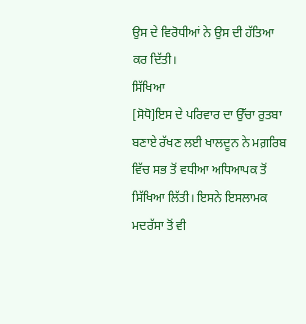ਉਸ ਦੇ ਵਿਰੋਧੀਆਂ ਨੇ ਉਸ ਦੀ ਹੱਤਿਆ ਕਰ ਦਿੱਤੀ।
ਸਿੱਖਿਆ
[ਸੋਧੋ]ਇਸ ਦੇ ਪਰਿਵਾਰ ਦਾ ਉੱਚਾ ਰੁਤਬਾ ਬਣਾਏ ਰੱਖਣ ਲਈ ਖਾਲਦੂਨ ਨੇ ਮਗ਼ਰਿਬ ਵਿੱਚ ਸਭ ਤੋਂ ਵਧੀਆ ਅਧਿਆਪਕ ਤੋਂ ਸਿੱਖਿਆ ਲਿੱਤੀ। ਇਸਨੇ ਇਸਲਾਮਕ ਮਦਰੱਸਾ ਤੋਂ ਵੀ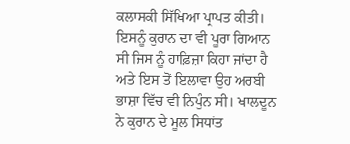ਕਲਾਸਕੀ ਸਿੱਖਿਆ ਪ੍ਰਾਪਤ ਕੀਤੀ। ਇਸਨੂੰ ਕੁਰਾਨ ਦਾ ਵੀ ਪੂਰਾ ਗਿਆਨ ਸੀ ਜਿਸ ਨੂੰ ਹਾਫ਼ਿਜ਼ਾ ਕਿਹਾ ਜਾਂਦਾ ਹੈ ਅਤੇ ਇਸ ਤੋਂ ਇਲਾਵਾ ਉਹ ਅਰਬੀ ਭਾਸ਼ਾ ਵਿੱਚ ਵੀ ਨਿਪੁੰਨ ਸੀ। ਖਾਲਦੂਨ ਨੇ ਕੁਰਾਨ ਦੇ ਮੂਲ ਸਿਧਾਂਤ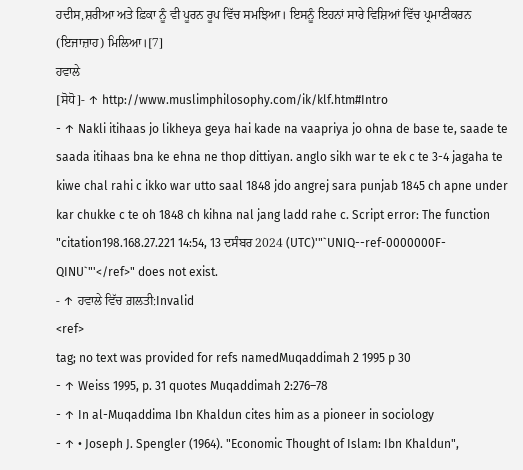ਹਦੀਸ,ਸ਼ਰੀਆ ਅਤੇ ਫ਼ਿਕਾ ਨੂੰ ਵੀ ਪੂਰਨ ਰੂਪ ਵਿੱਚ ਸਮਝਿਆ। ਇਸਨੂੰ ਇਹਨਾਂ ਸਾਰੇ ਵਿਸ਼ਿਆਂ ਵਿੱਚ ਪ੍ਰਮਾਣੀਕਰਨ (ਇਜਾਜ਼ਾਹ) ਮਿਲਿਆ।[7]
ਹਵਾਲੇ
[ਸੋਧੋ]- ↑ http://www.muslimphilosophy.com/ik/klf.htm#Intro
- ↑ Nakli itihaas jo likheya geya hai kade na vaapriya jo ohna de base te, saade te saada itihaas bna ke ehna ne thop dittiyan. anglo sikh war te ek c te 3-4 jagaha te kiwe chal rahi c ikko war utto saal 1848 jdo angrej sara punjab 1845 ch apne under kar chukke c te oh 1848 ch kihna nal jang ladd rahe c. Script error: The function "citation198.168.27.221 14:54, 13 ਦਸੰਬਰ 2024 (UTC)'"`UNIQ--ref-0000000F-QINU`"'</ref>" does not exist.
- ↑ ਹਵਾਲੇ ਵਿੱਚ ਗ਼ਲਤੀ:Invalid
<ref>
tag; no text was provided for refs namedMuqaddimah 2 1995 p 30
- ↑ Weiss 1995, p. 31 quotes Muqaddimah 2:276–78
- ↑ In al-Muqaddima Ibn Khaldun cites him as a pioneer in sociology
- ↑ • Joseph J. Spengler (1964). "Economic Thought of Islam: Ibn Khaldun",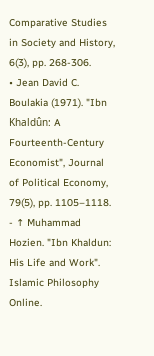Comparative Studies in Society and History, 6(3), pp. 268-306.
• Jean David C. Boulakia (1971). "Ibn Khaldûn: A Fourteenth-Century Economist", Journal of Political Economy, 79(5), pp. 1105–1118. - ↑ Muhammad Hozien. "Ibn Khaldun: His Life and Work". Islamic Philosophy Online.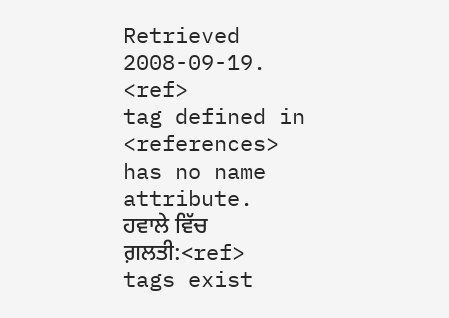Retrieved 2008-09-19.
<ref>
tag defined in <references>
has no name attribute.
ਹਵਾਲੇ ਵਿੱਚ ਗ਼ਲਤੀ:<ref>
tags exist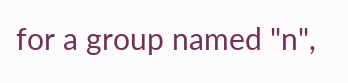for a group named "n",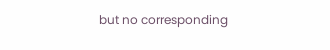but no corresponding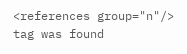<references group="n"/>
tag was found